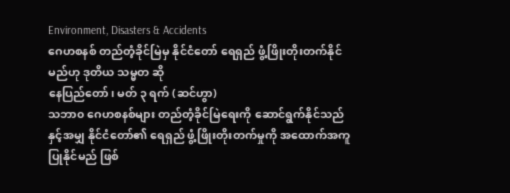Environment, Disasters & Accidents
ဂေဟစနစ် တည်တံ့ခိုင်မြဲမှ နိုင်ငံတော် ရေရှည် ဖွံ့ဖြိုးတိုးတက်နိုင်မည်ဟု ဒုတိယ သမ္မတ ဆို
နေပြည်တော်၊ မတ် ၃ ရက် (ဆင်ဟွာ)
သဘာ၀ ဂေဟစနစ်များ တည်တံ့ခိုင်မြဲရေးကို ဆောင်ရွက်နိုင်သည်နှင့်အမျှ နိုင်ငံတော်၏ ရေရှည် ဖွံ့ဖြိုးတိုးတက်မှုကို အထောက်အကူပြုနိုင်မည် ဖြစ်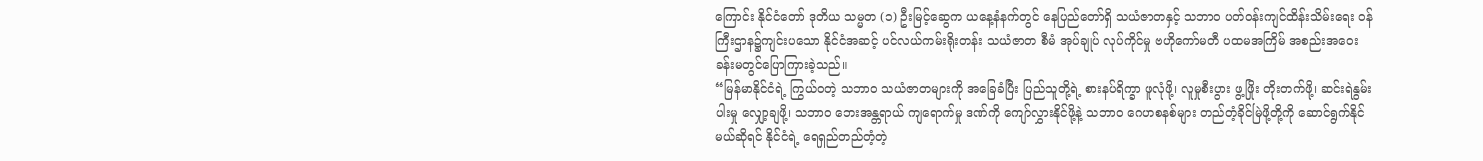ကြောင်း နိုင်ငံတော် ဒုတိယ သမ္မတ (၁) ဦးမြင့်ဆွေက ယနေ့နံနက်တွင် နေပြည်တော်ရှိ သယံဇာတနှင့် သဘာ၀ ပတ်ဝန်းကျင်ထိန်းသိမ်းရေး ဝန်ကြီးဌာန၌ကျင်းပသော နိုင်ငံအဆင့် ပင်လယ်ကမ်းရိုးတန်း သယံဇာတ စီမံ အုပ်ချုပ် လုပ်ကိုင်မှု ဗဟိုကော်မတီ ပထမအကြိမ် အစည်းအဝေး ခန်းမတွင်ပြောကြားခဲ့သည်။
“မြန်မာနိုင်ငံရဲ့ ကြွယ်ဝတဲ့ သဘာ၀ သယံဇာတများကို အခြေခံပြီး ပြည်သူတို့ရဲ့ စားနပ်ရိက္ခာ ဖူလုံဖို့၊ လူမှုစီးပွား ဖွ့ဖြိုး တိုးတက်ဖို့၊ ဆင်းရဲနွမ်းပါးမှု လျှော့ချဖို့၊ သဘာ၀ ဘေးအန္တရာယ် ကျရောက်မှု ဒဏ်ကို ကျော်လွှားနိုင်ဖို့နဲ့ သဘာ၀ ဂေဟစနစ်များ တည်တံ့ခိုင်မြဲဖို့တို့ကို ဆောင်ရွက်နိုင်မယ်ဆိုရင် နိုင်ငံရဲ့ ရေရှည်တည်တံ့တဲ့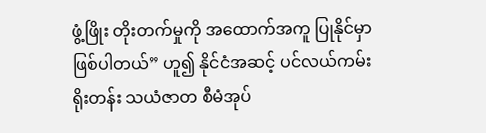ဖွံ့ဖြိုး တိုးတက်မှုကို အထောက်အကူ ပြုနိုင်မှာ ဖြစ်ပါတယ်” ဟူ၍ နိုင်ငံအဆင့် ပင်လယ်ကမ်းရိုးတန်း သယံဇာတ စီမံအုပ်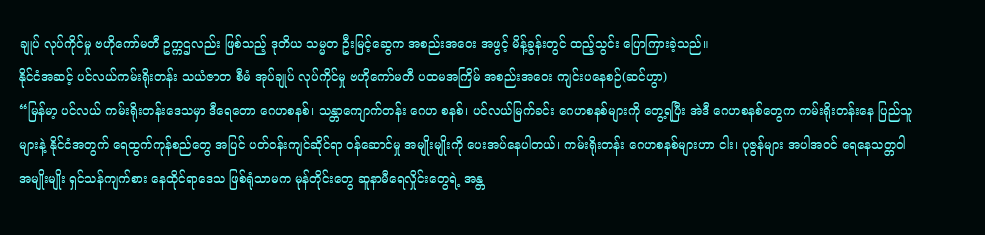ချုပ် လုပ်ကိုင်မှု ဗဟိုကော်မတီ ဥက္ကဌလည်း ဖြစ်သည့် ဒုတိယ သမ္မတ ဦးမြင့်ဆွေက အစည်းအဝေး အဖွင့် မိန့်ခွန်းတွင် ထည့်သွင်း ပြောကြားခဲ့သည်။
နိုင်ငံအဆင့် ပင်လယ်ကမ်းရိုးတန်း သယံဇာတ စီမံ အုပ်ချုပ် လုပ်ကိုင်မှု ဗဟိုကော်မတီ ပထမအကြိမ် အစည်းအဝေး ကျင်းပနေစဉ်(ဆင်ဟွာ)
“မြန်မာ့ ပင်လယ် ကမ်းရိုးတန်းဒေသမှာ ဒီရေတော ဂေဟစနစ်၊ သန္တာကျောက်တန်း ဂေဟ စနစ်၊ ပင်လယ်မြက်ခင်း ဂေဟစနစ်များကို တွေ့ရပြီး အဲဒီ ဂေဟစနစ်တွေက ကမ်းရိုးတန်းနေ ပြည်သူများနဲ့ နိုင်ငံအတွက် ရေထွက်ကုန်စည်တွေ အပြင် ပတ်ဝန်းကျင်ဆိုင်ရာ ဝန်ဆောင်မှု အမျိုးမျိုးကို ပေးအပ်နေပါတယ်၊ ကမ်းရိုးတန်း ဂေဟစနစ်များဟာ ငါး၊ ပုဇွန်များ အပါအဝင် ရေနေသတ္တဝါ အမျိုးမျိုး ရှင်သန်ကျက်စား နေထိုင်ရာဒေသ ဖြစ်ရုံသာမက မုန်တိုင်းတွေ ဆူနာမီရေလှိုင်းတွေရဲ့ အန္တ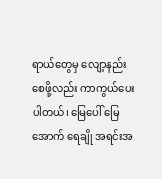ရာယ်တွေမှ လျော့နည်းစေဖို့လည်း ကာကွယ်ပေးပါတယ်၊ မြေပေါ် မြေအောက် ရေချို အရင်းအ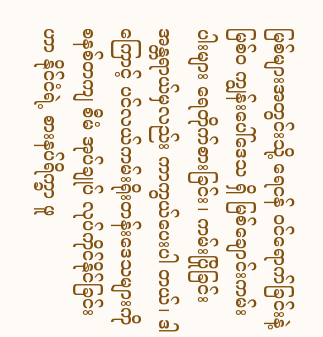မြစ်များအတွင်းသို့ ရေငန် ဝင်ရောက်ခြင်းနဲ့မြစ်၀ ကျွန်းပေါ်ဒေသ ရှိ မြစ်ချောင်းကမ်းပါးများ ရေတိုက်စားခြင်း၊ ကမ်းပြိုခြင်း အန္တရာယ်မှလည်း ကာကွယ်ပေးပါ တယ်၊ ဒါကြောင့် ပင်လယ်ကမ်းရိုးတန်းဒေသများကို စနစ်တကျ စီမံ အုပ်ချုပ် လုပ်ကိုင်နိုင်ခြင်း ဟာ နိုင်ငံရဲ့ စားနပ်ရိက္ခာ ဖူ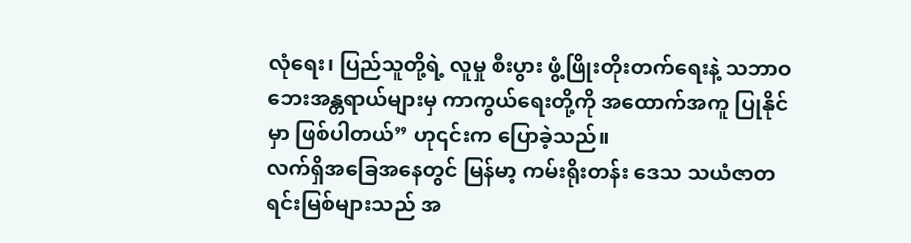လုံရေး၊ ပြည်သူတို့ရဲ့ လူမှု စီးပွား ဖွံ့ဖြိုးတိုးတက်ရေးနဲ့ သဘာဝဘေးအန္တရာယ်များမှ ကာကွယ်ရေးတို့ကို အထောက်အကူ ပြုနိုင်မှာ ဖြစ်ပါတယ်” ဟု၎င်းက ပြောခဲ့သည်။
လက်ရှိအခြေအနေတွင် မြန်မာ့ ကမ်းရိုးတန်း ဒေသ သယံဇာတ ရင်းမြစ်များသည် အ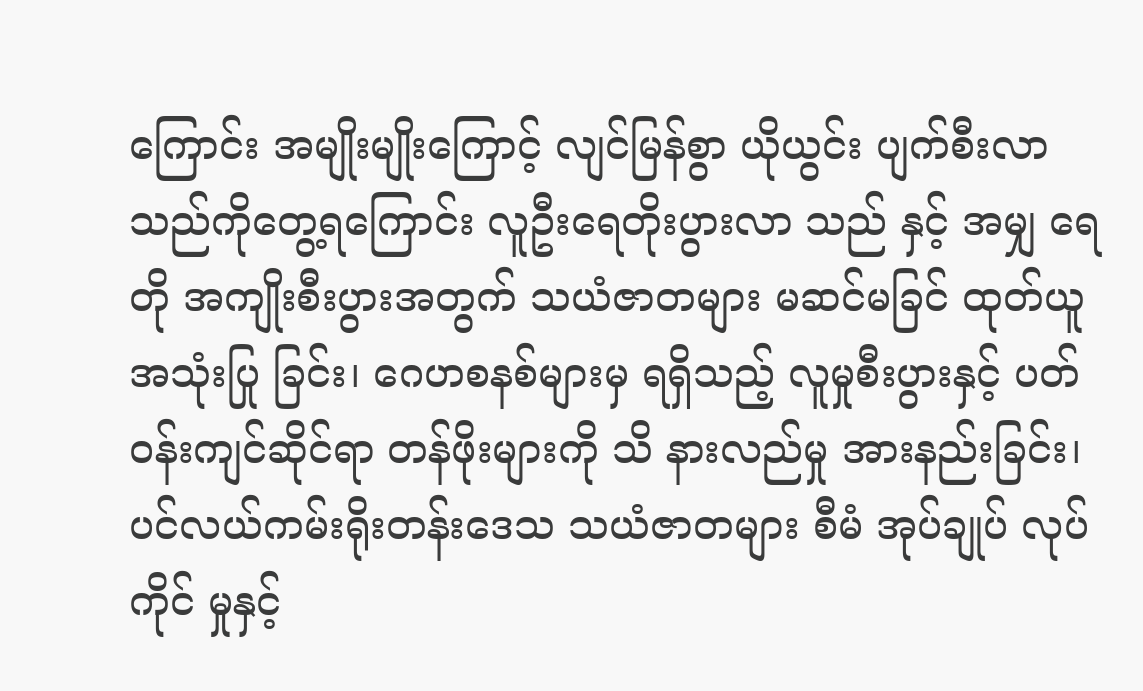ကြောင်း အမျိုးမျိုးကြောင့် လျင်မြန်စွာ ယိုယွင်း ပျက်စီးလာသည်ကိုတွေ့ရကြောင်း လူဦးရေတိုးပွားလာ သည် နှင့် အမျှ ရေတို အကျိုးစီးပွားအတွက် သယံဇာတများ မဆင်မခြင် ထုတ်ယူ အသုံးပြု ခြင်း၊ ဂေဟစနစ်များမှ ရရှိသည့် လူမှုစီးပွားနှင့် ပတ်ဝန်းကျင်ဆိုင်ရာ တန်ဖိုးများကို သိ နားလည်မှု အားနည်းခြင်း၊ ပင်လယ်ကမ်းရိုးတန်းဒေသ သယံဇာတများ စီမံ အုပ်ချုပ် လုပ်ကိုင် မှုနှင့်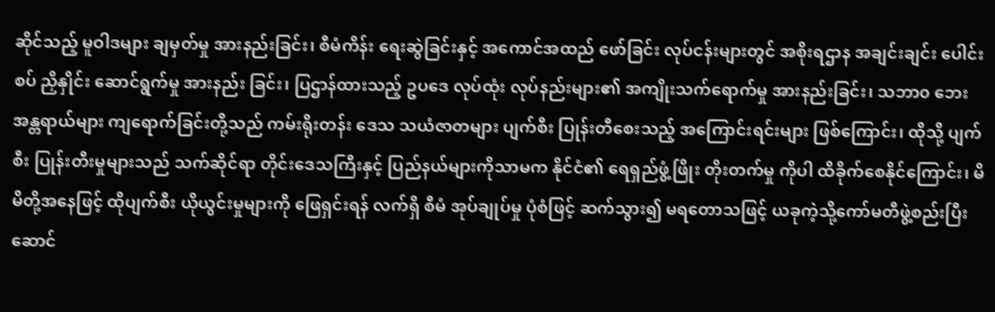ဆိုင်သည့် မူဝါဒများ ချမှတ်မှု အားနည်းခြင်း၊ စီမံကိန်း ရေးဆွဲခြင်းနှင့် အကောင်အထည် ဖော်ခြင်း လုပ်ငန်းများတွင် အစိုးရဌာန အချင်းချင်း ပေါင်းစပ် ညှိနှိုင်း ဆောင်ရွက်မှု အားနည်း ခြင်း၊ ပြဌာန်ထားသည့် ဥပဒေ လုပ်ထုံး လုပ်နည်းများ၏ အကျိုးသက်ရောက်မှု အားနည်းခြင်း၊ သဘာ၀ ဘေးအန္တရာယ်များ ကျရောက်ခြင်းတို့သည် ကမ်းရိုးတန်း ဒေသ သယံဇာတများ ပျက်စီး ပြုန်းတီစေးသည့် အကြောင်းရင်းများ ဖြစ်ကြောင်း၊ ထိုသို့ ပျက်စီး ပြုန်းတီးမှုများသည် သက်ဆိုင်ရာ တိုင်းဒေသကြီးနှင့် ပြည်နယ်များကိုသာမက နိုင်ငံ၏ ရေရှည်ဖွံ့ဖြိုး တိုးတက်မှု ကိုပါ ထိခိုက်စေနိုင်ကြောင်း၊ မိမိတို့အနေဖြင့် ထိုပျက်စီး ယိုယွင်းမှုများကို ဖြေရှင်းရန် လက်ရှိ စီမံ အုပ်ချုပ်မှု ပုံစံဖြင့် ဆက်သွား၍ မရတောသဖြင့် ယခုကဲ့သို့ကော်မတီဖွဲ့စည်းပြီး ဆောင်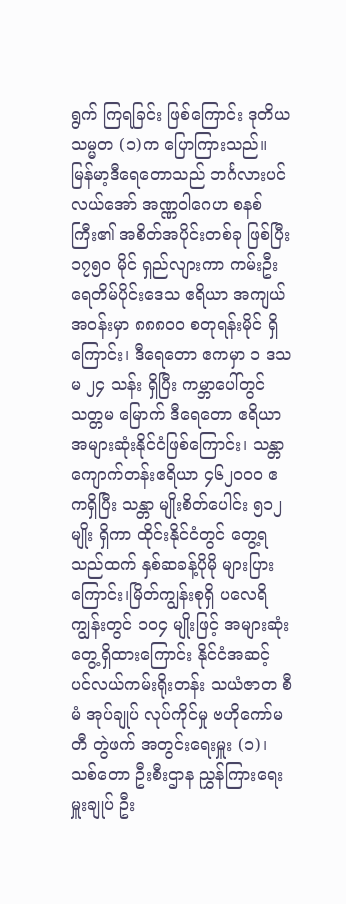ရွက် ကြရခြင်း ဖြစ်ကြောင်း ဒုတိယ သမ္မတ (၁)က ပြောကြားသည်။
မြန်မာ့ဒီရေတောသည် ဘင်္ဂလားပင်လယ်အော် အဏ္ဏဝါဂေဟ စနစ်ကြီး၏ အစိတ်အပိုင်းတစ်ခု ဖြစ်ပြီး ၁၇၅၀ မိုင် ရှည်လျားကာ ကမ်းဦးရေတိမ်ပိုင်းဒေသ ဧရိယာ အကျယ်အဝန်းမှာ ၈၈၈၀၀ စတုရန်းမိုင် ရှိကြောင်း၊ ဒီရေတော ဧကမှာ ၁ ဒသမ ၂၄ သန်း ရှိပြီး ကမ္ဘာပေါ်တွင် သတ္တမ မြောက် ဒီရေတော ဧရိယာ အများဆုံးနိုင်ငံဖြစ်ကြောင်း၊ သန္တာကျောက်တန်းဧရိယာ ၄၆၂၀၀၀ ဧကရှိပြီး သန္တာ မျိုးစိတ်ပေါင်း ၅၁၂ မျိုး ရှိကာ ထိုင်းနိုင်ငံတွင် တွေ့ရသည်ထက် နှစ်ဆခန့်ပိုမို များပြားကြောင်း၊မြိတ်ကျွန်းစုရှိ ပလေရိကျွန်းတွင် ၁၀၄ မျိုးဖြင့် အများဆုံးတွေ့ရှိထားကြောင်း နိုင်ငံအဆင့် ပင်လယ်ကမ်းရိုးတန်း သယံဇာတ စီမံ အုပ်ချုပ် လုပ်ကိုင်မှု ဗဟိုကော်မတီ တွဲဖက် အတွင်းရေးမှူး (၁)၊ သစ်တော ဦးစီးဌာန ညွှန်ကြားရေးမှူးချုပ် ဦး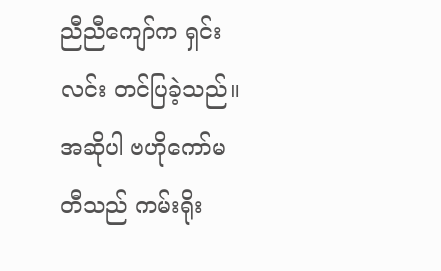ညီညီကျော်က ရှင်းလင်း တင်ပြခဲ့သည်။
အဆိုပါ ဗဟိုကော်မတီသည် ကမ်းရိုး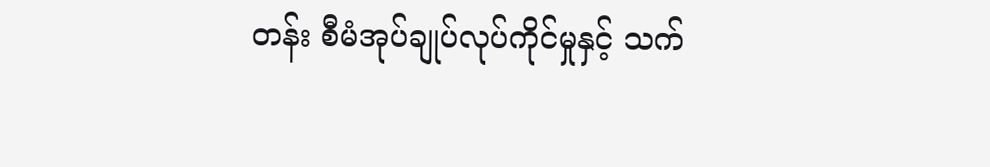တန်း စီမံအုပ်ချုပ်လုပ်ကိုင်မှုနှင့် သက်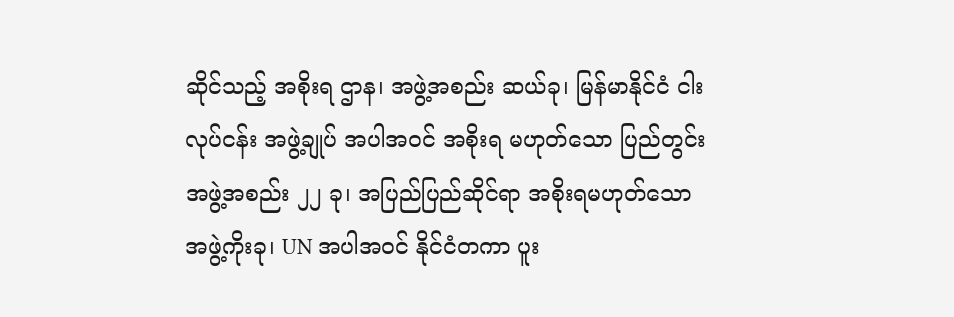ဆိုင်သည့် အစိုးရ ဌာန၊ အဖွဲ့အစည်း ဆယ်ခု၊ မြန်မာနိုင်ငံ ငါးလုပ်ငန်း အဖွဲ့ချုပ် အပါအဝင် အစိုးရ မဟုတ်သော ပြည်တွင်း အဖွဲ့အစည်း ၂၂ ခု၊ အပြည်ပြည်ဆိုင်ရာ အစိုးရမဟုတ်သော အဖွဲ့ကိုးခု၊ UN အပါအဝင် နိုင်ငံတကာ ပူး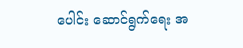ပေါင်း ဆောင်ရွက်ရေး အ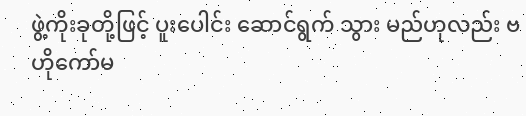ဖွဲ့ကိုးခုတို့ဖြင့် ပူးပေါင်း ဆောင်ရွက် သွား မည်ဟုလည်း ဗဟိုကော်မ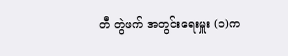တီ တွဲဖက် အတွင်းရေးမှူး (၁)က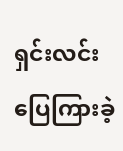ရှင်းလင်း ပြေကြားခဲ့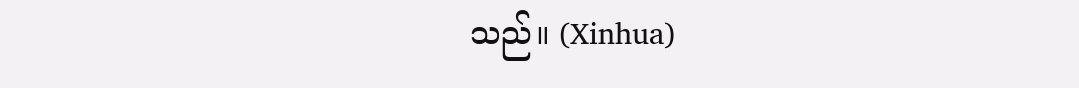သည်။ (Xinhua)